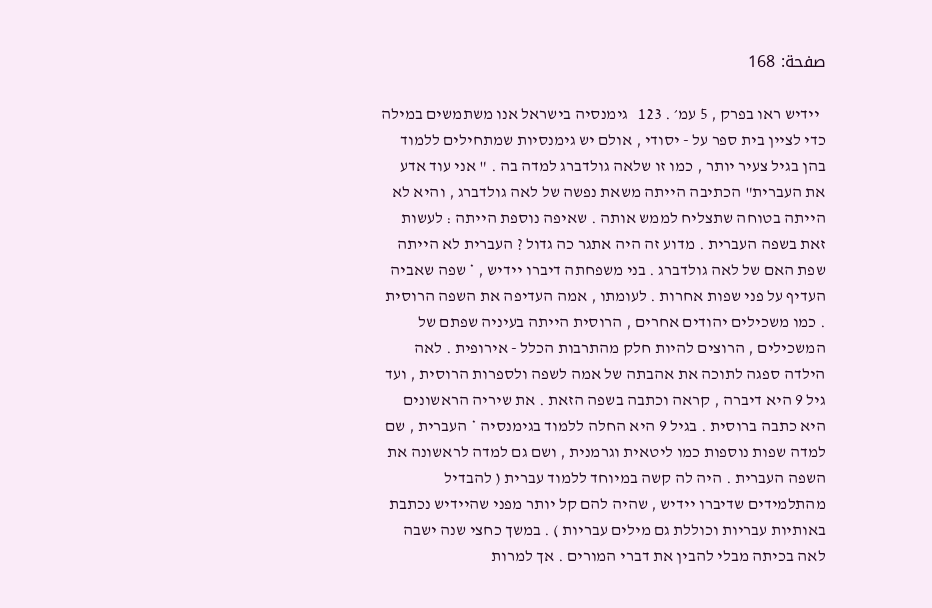صفحة: 168

  יידיש ראו בפרק , 5 עמ׳ . 123   גימנסיה בישראל אנו משתמשים במילה כדי לציין בית ספר על - יסודי , אולם יש גימנסיות שמתחילים ללמוד בהן בגיל צעיר יותר , כמו זו שלאה גולדברג למדה בה . " אני עוד אדע את העברית" הכתיבה הייתה משאת נפשה של לאה גולדברג , והיא לא הייתה בטוחה שתצליח לממש אותה . שאיפה נוספת הייתה : לעשות זאת בשפה העברית . מדוע זה היה אתגר כה גדול ? העברית לא הייתה שפת האם של לאה גולדברג . בני משפחתה דיברו יידיש , * שפה שאביה העדיף על פני שפות אחרות . לעומתו , אמה העדיפה את השפה הרוסית . כמו משכילים יהודים אחרים , הרוסית הייתה בעיניה שפתם של המשכילים , הרוצים להיות חלק מהתרבות הכלל - אירופית . לאה הילדה ספגה לתוכה את אהבתה של אמה לשפה ולספרות הרוסית , ועד גיל 9 היא דיברה , קראה וכתבה בשפה הזאת . את שיריה הראשונים היא כתבה ברוסית . בגיל 9 היא החלה ללמוד בגימנסיה * העברית , שם למדה שפות נוספות כמו ליטאית וגרמנית , ושם גם למדה לראשונה את השפה העברית . היה לה קשה במיוחד ללמוד עברית ( להבדיל מהתלמידים שדיברו יידיש , שהיה להם קל יותר מפני שהיידיש נכתבת באותיות עבריות וכוללת גם מילים עבריות ) . במשך כחצי שנה ישבה לאה בכיתה מבלי להבין את דברי המורים . אך למרות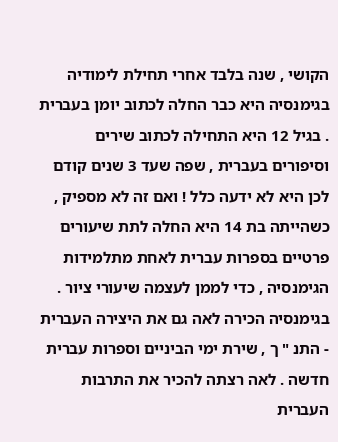הקושי , שנה בלבד אחרי תחילת לימודיה בגימנסיה היא כבר החלה לכתוב יומן בעברית . בגיל 12 היא התחילה לכתוב שירים וסיפורים בעברית , שפה שעד 3 שנים קודם לכן היא לא ידעה כלל ! ואם זה לא מספיק , כשהייתה בת 14 היא החלה לתת שיעורים פרטיים בספרות עברית לאחת מתלמידות הגימנסיה , כדי לממן לעצמה שיעורי ציור . בגימנסיה הכירה לאה גם את היצירה העברית - התנ " ך , שירת ימי הביניים וספרות עברית חדשה . לאה רצתה להכיר את התרבות העברית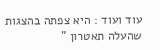עוד ועוד : היא צפתה בהצגות שהעלה תאטרון "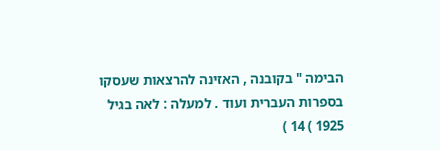הבימה " בקובנה , האזינה להרצאות שעסקו בספרות העברית ועוד . למעלה : לאה בגיל 1925 ) 14 )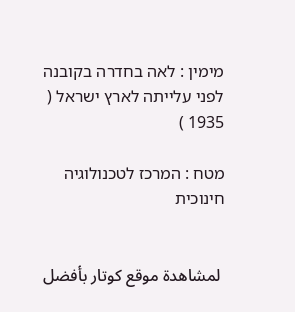מימין : לאה בחדרה בקובנה לפני עלייתה לארץ ישראל ( 1935 )

מטח : המרכז לטכנולוגיה חינוכית


 لمشاهدة موقع كوتار بأفضل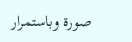صورة وباستمرار